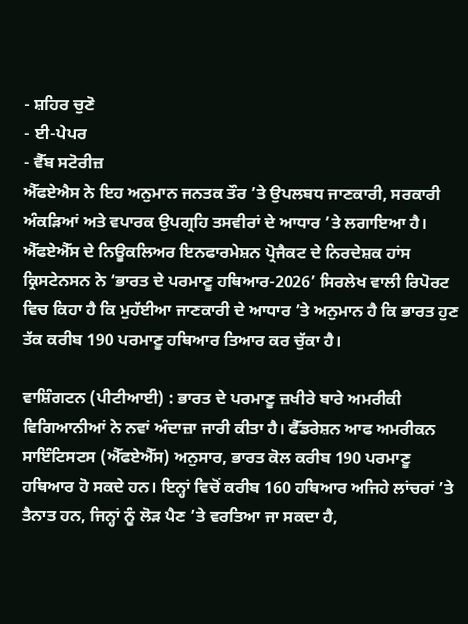- ਸ਼ਹਿਰ ਚੁਣੋ
- ਈ-ਪੇਪਰ
- ਵੈੱਬ ਸਟੋਰੀਜ਼
ਐੱਫਏਐਸ ਨੇ ਇਹ ਅਨੁਮਾਨ ਜਨਤਕ ਤੌਰ ’ਤੇ ਉਪਲਬਧ ਜਾਣਕਾਰੀ, ਸਰਕਾਰੀ ਅੰਕੜਿਆਂ ਅਤੇ ਵਪਾਰਕ ਉਪਗ੍ਰਹਿ ਤਸਵੀਰਾਂ ਦੇ ਆਧਾਰ ’ਤੇ ਲਗਾਇਆ ਹੈ। ਐੱਫਏਐੱਸ ਦੇ ਨਿਊਕਲਿਅਰ ਇਨਫਾਰਮੇਸ਼ਨ ਪ੍ਰੋਜੈਕਟ ਦੇ ਨਿਰਦੇਸ਼ਕ ਹਾਂਸ ਕ੍ਰਿਸਟੇਨਸਨ ਨੇ ‘ਭਾਰਤ ਦੇ ਪਰਮਾਣੂ ਹਥਿਆਰ-2026’ ਸਿਰਲੇਖ ਵਾਲੀ ਰਿਪੋਰਟ ਵਿਚ ਕਿਹਾ ਹੈ ਕਿ ਮੁਹੱਈਆ ਜਾਣਕਾਰੀ ਦੇ ਆਧਾਰ ’ਤੇ ਅਨੁਮਾਨ ਹੈ ਕਿ ਭਾਰਤ ਹੁਣ ਤੱਕ ਕਰੀਬ 190 ਪਰਮਾਣੂ ਹਥਿਆਰ ਤਿਆਰ ਕਰ ਚੁੱਕਾ ਹੈ।

ਵਾਸ਼ਿੰਗਟਨ (ਪੀਟੀਆਈ) : ਭਾਰਤ ਦੇ ਪਰਮਾਣੂ ਜ਼ਖੀਰੇ ਬਾਰੇ ਅਮਰੀਕੀ ਵਿਗਿਆਨੀਆਂ ਨੇ ਨਵਾਂ ਅੰਦਾਜ਼ਾ ਜਾਰੀ ਕੀਤਾ ਹੈ। ਫੈੱਡਰੇਸ਼ਨ ਆਫ ਅਮਰੀਕਨ ਸਾਇੰਟਿਸਟਸ (ਐੱਫਏਐੱਸ) ਅਨੁਸਾਰ, ਭਾਰਤ ਕੋਲ ਕਰੀਬ 190 ਪਰਮਾਣੂ ਹਥਿਆਰ ਹੋ ਸਕਦੇ ਹਨ। ਇਨ੍ਹਾਂ ਵਿਚੋਂ ਕਰੀਬ 160 ਹਥਿਆਰ ਅਜਿਹੇ ਲਾਂਚਰਾਂ ’ਤੇ ਤੈਨਾਤ ਹਨ, ਜਿਨ੍ਹਾਂ ਨੂੰ ਲੋੜ ਪੈਣ ’ਤੇ ਵਰਤਿਆ ਜਾ ਸਕਦਾ ਹੈ,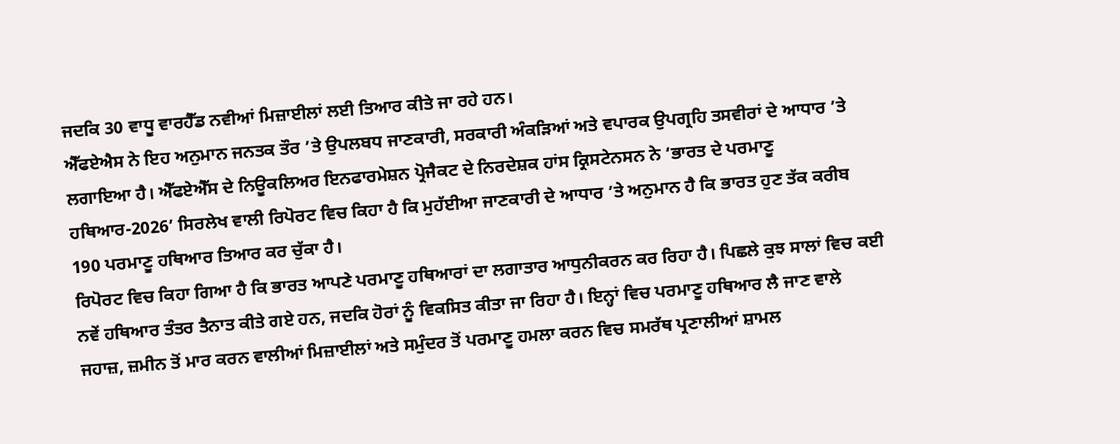ਜਦਕਿ 30 ਵਾਧੂ ਵਾਰਹੈੱਡ ਨਵੀਆਂ ਮਿਜ਼ਾਈਲਾਂ ਲਈ ਤਿਆਰ ਕੀਤੇ ਜਾ ਰਹੇ ਹਨ।
ਐੱਫਏਐਸ ਨੇ ਇਹ ਅਨੁਮਾਨ ਜਨਤਕ ਤੌਰ ’ਤੇ ਉਪਲਬਧ ਜਾਣਕਾਰੀ, ਸਰਕਾਰੀ ਅੰਕੜਿਆਂ ਅਤੇ ਵਪਾਰਕ ਉਪਗ੍ਰਹਿ ਤਸਵੀਰਾਂ ਦੇ ਆਧਾਰ ’ਤੇ ਲਗਾਇਆ ਹੈ। ਐੱਫਏਐੱਸ ਦੇ ਨਿਊਕਲਿਅਰ ਇਨਫਾਰਮੇਸ਼ਨ ਪ੍ਰੋਜੈਕਟ ਦੇ ਨਿਰਦੇਸ਼ਕ ਹਾਂਸ ਕ੍ਰਿਸਟੇਨਸਨ ਨੇ ‘ਭਾਰਤ ਦੇ ਪਰਮਾਣੂ ਹਥਿਆਰ-2026’ ਸਿਰਲੇਖ ਵਾਲੀ ਰਿਪੋਰਟ ਵਿਚ ਕਿਹਾ ਹੈ ਕਿ ਮੁਹੱਈਆ ਜਾਣਕਾਰੀ ਦੇ ਆਧਾਰ ’ਤੇ ਅਨੁਮਾਨ ਹੈ ਕਿ ਭਾਰਤ ਹੁਣ ਤੱਕ ਕਰੀਬ 190 ਪਰਮਾਣੂ ਹਥਿਆਰ ਤਿਆਰ ਕਰ ਚੁੱਕਾ ਹੈ।
ਰਿਪੋਰਟ ਵਿਚ ਕਿਹਾ ਗਿਆ ਹੈ ਕਿ ਭਾਰਤ ਆਪਣੇ ਪਰਮਾਣੂ ਹਥਿਆਰਾਂ ਦਾ ਲਗਾਤਾਰ ਆਧੁਨੀਕਰਨ ਕਰ ਰਿਹਾ ਹੈ। ਪਿਛਲੇ ਕੁਝ ਸਾਲਾਂ ਵਿਚ ਕਈ ਨਵੇਂ ਹਥਿਆਰ ਤੰਤਰ ਤੈਨਾਤ ਕੀਤੇ ਗਏ ਹਨ, ਜਦਕਿ ਹੋਰਾਂ ਨੂੰ ਵਿਕਸਿਤ ਕੀਤਾ ਜਾ ਰਿਹਾ ਹੈ। ਇਨ੍ਹਾਂ ਵਿਚ ਪਰਮਾਣੂ ਹਥਿਆਰ ਲੈ ਜਾਣ ਵਾਲੇ ਜਹਾਜ਼, ਜ਼ਮੀਨ ਤੋਂ ਮਾਰ ਕਰਨ ਵਾਲੀਆਂ ਮਿਜ਼ਾਈਲਾਂ ਅਤੇ ਸਮੁੰਦਰ ਤੋਂ ਪਰਮਾਣੂ ਹਮਲਾ ਕਰਨ ਵਿਚ ਸਮਰੱਥ ਪ੍ਰਣਾਲੀਆਂ ਸ਼ਾਮਲ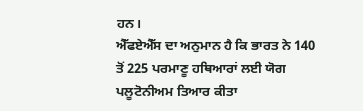ਹਨ।
ਐੱਫਏਐੱਸ ਦਾ ਅਨੁਮਾਨ ਹੈ ਕਿ ਭਾਰਤ ਨੇ 140 ਤੋਂ 225 ਪਰਮਾਣੂ ਹਥਿਆਰਾਂ ਲਈ ਯੋਗ ਪਲੂਟੋਨੀਅਮ ਤਿਆਰ ਕੀਤਾ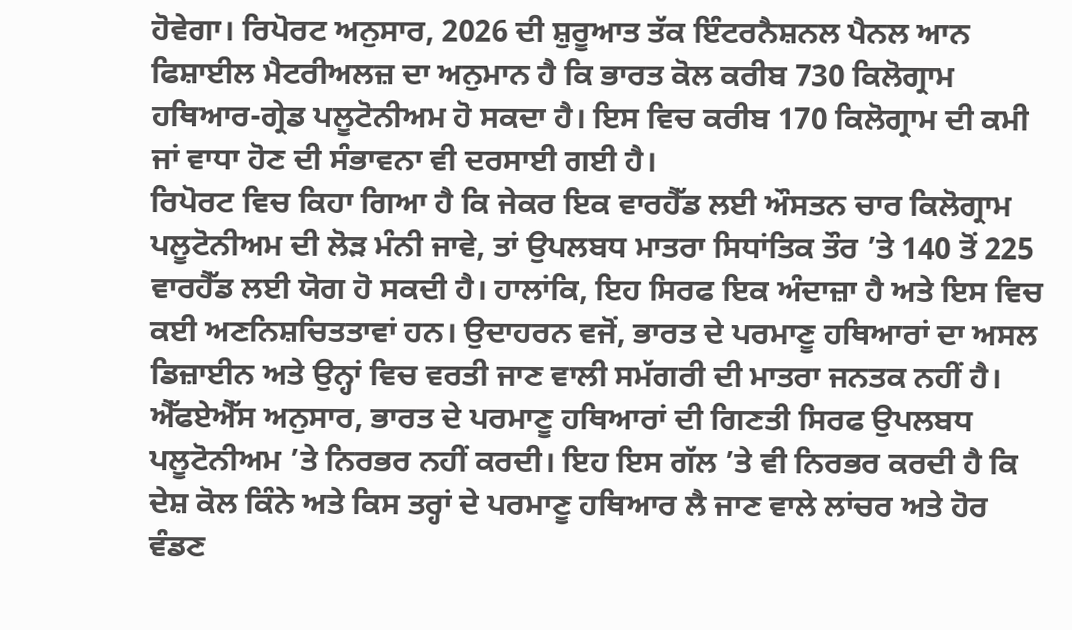ਹੋਵੇਗਾ। ਰਿਪੋਰਟ ਅਨੁਸਾਰ, 2026 ਦੀ ਸ਼ੁਰੂਆਤ ਤੱਕ ਇੰਟਰਨੈਸ਼ਨਲ ਪੈਨਲ ਆਨ ਫਿਸ਼ਾਈਲ ਮੈਟਰੀਅਲਜ਼ ਦਾ ਅਨੁਮਾਨ ਹੈ ਕਿ ਭਾਰਤ ਕੋਲ ਕਰੀਬ 730 ਕਿਲੋਗ੍ਰਾਮ ਹਥਿਆਰ-ਗ੍ਰੇਡ ਪਲੂਟੋਨੀਅਮ ਹੋ ਸਕਦਾ ਹੈ। ਇਸ ਵਿਚ ਕਰੀਬ 170 ਕਿਲੋਗ੍ਰਾਮ ਦੀ ਕਮੀ ਜਾਂ ਵਾਧਾ ਹੋਣ ਦੀ ਸੰਭਾਵਨਾ ਵੀ ਦਰਸਾਈ ਗਈ ਹੈ।
ਰਿਪੋਰਟ ਵਿਚ ਕਿਹਾ ਗਿਆ ਹੈ ਕਿ ਜੇਕਰ ਇਕ ਵਾਰਹੈੱਡ ਲਈ ਔਸਤਨ ਚਾਰ ਕਿਲੋਗ੍ਰਾਮ ਪਲੂਟੋਨੀਅਮ ਦੀ ਲੋੜ ਮੰਨੀ ਜਾਵੇ, ਤਾਂ ਉਪਲਬਧ ਮਾਤਰਾ ਸਿਧਾਂਤਿਕ ਤੌਰ ’ਤੇ 140 ਤੋਂ 225 ਵਾਰਹੈੱਡ ਲਈ ਯੋਗ ਹੋ ਸਕਦੀ ਹੈ। ਹਾਲਾਂਕਿ, ਇਹ ਸਿਰਫ ਇਕ ਅੰਦਾਜ਼ਾ ਹੈ ਅਤੇ ਇਸ ਵਿਚ ਕਈ ਅਣਨਿਸ਼ਚਿਤਤਾਵਾਂ ਹਨ। ਉਦਾਹਰਨ ਵਜੋਂ, ਭਾਰਤ ਦੇ ਪਰਮਾਣੂ ਹਥਿਆਰਾਂ ਦਾ ਅਸਲ ਡਿਜ਼ਾਈਨ ਅਤੇ ਉਨ੍ਹਾਂ ਵਿਚ ਵਰਤੀ ਜਾਣ ਵਾਲੀ ਸਮੱਗਰੀ ਦੀ ਮਾਤਰਾ ਜਨਤਕ ਨਹੀਂ ਹੈ।
ਐੱਫਏਐੱਸ ਅਨੁਸਾਰ, ਭਾਰਤ ਦੇ ਪਰਮਾਣੂ ਹਥਿਆਰਾਂ ਦੀ ਗਿਣਤੀ ਸਿਰਫ ਉਪਲਬਧ ਪਲੂਟੋਨੀਅਮ ’ਤੇ ਨਿਰਭਰ ਨਹੀਂ ਕਰਦੀ। ਇਹ ਇਸ ਗੱਲ ’ਤੇ ਵੀ ਨਿਰਭਰ ਕਰਦੀ ਹੈ ਕਿ ਦੇਸ਼ ਕੋਲ ਕਿੰਨੇ ਅਤੇ ਕਿਸ ਤਰ੍ਹਾਂ ਦੇ ਪਰਮਾਣੂ ਹਥਿਆਰ ਲੈ ਜਾਣ ਵਾਲੇ ਲਾਂਚਰ ਅਤੇ ਹੋਰ ਵੰਡਣ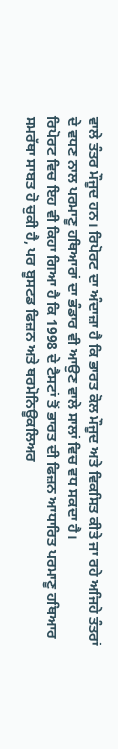ਵਾਲੇ ਤੰਤਰ ਮੌਜੂਦ ਹਨ। ਰਿਪੋਰਟ ਦਾ ਅੰਦਾਜ਼ਾ ਹੈ ਕਿ ਭਾਰਤ ਕੋਲ ਮੌਜੂਦ ਅਤੇ ਵਿਕਸਿਤ ਕੀਤੇ ਜਾ ਰਹੇ ਅਜਿਹੇ ਤੰਤਰਾਂ ਦੇ ਵਧਣ ਨਾਲ ਪਰਮਾਣੂ ਹਥਿਆਰਾਂ ਦਾ ਭੰਡਾਰ ਵੀ ਆਉਣ ਵਾਲੇ ਸਾਲਾਂ ਵਿਚ ਵਧ ਸਕਦਾ ਹੈ।
ਰਿਪੋਰਟ ਵਿਚ ਇਹ ਵੀ ਕਿਹਾ ਗਿਆ ਹੈ ਕਿ 1998 ਦੇ ਟੈਸਟਾਂ ਤੋਂ ਭਾਰਤ ਦੀ ਫਿਜ਼ਨ ਆਧਾਰਿਤ ਪਰਮਾਣੂ ਹਥਿਆਰ ਸਮਰੱਥਾ ਸਾਬਤ ਹੋ ਚੁਕੀ ਹੈ, ਪਰ ਬੂਸਟਡ ਫਿਜ਼ਨ ਅਤੇ ਥਰਮੋਨਿਊਕਲਿਅਰ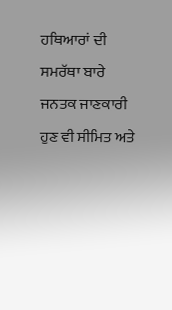ਹਥਿਆਰਾਂ ਦੀ ਸਮਰੱਥਾ ਬਾਰੇ ਜਨਤਕ ਜਾਣਕਾਰੀ ਹੁਣ ਵੀ ਸੀਮਿਤ ਅਤੇ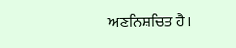ਅਣਨਿਸ਼ਚਿਤ ਹੈ।